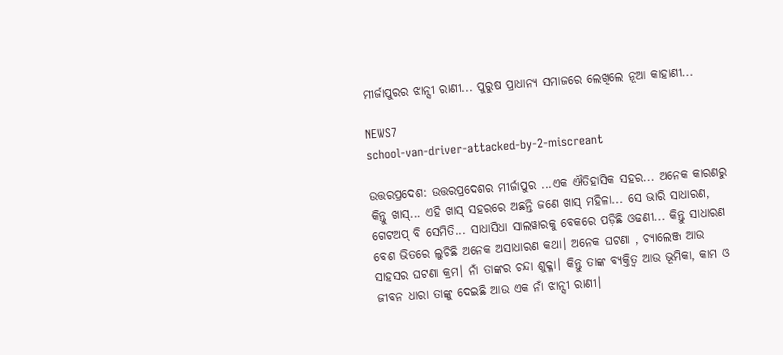ମୀର୍ଜାପୁରର ଝାନ୍ସୀ ରାଣୀ... ପୁରୁଷ ପ୍ରାଧାନ୍ୟ ସମାଜରେ ଲେଖିଲେ ନୂଆ କାହାଣୀ...

NEWS7
school-van-driver-attacked-by-2-miscreant

ଉତ୍ତରପ୍ରଦେଶ: ଉତ୍ତରପ୍ରଦେଶର ମୀର୍ଜାପୁର ...ଏକ ଐତିହାସିକ ସହର... ଅନେକ କାରଣରୁ କିନ୍ତୁ ଖାସ୍... ଏହି ଖାସ୍ ସହରରେ ଅଛନ୍ତି ଜଣେ ଖାସ୍ ମହିଳା... ସେ ଭାରି ସାଧାରଣ, ଗେଟଅପ୍ ବି ସେମିତି... ସାଧାସିଧା ସାଲୱାରକୁ ବେକରେ ପଡ଼ିଛି ଓଢଣୀ... କିନ୍ତୁ ସାଧାରଣ ବେଶ ଭିତରେ ଲୁଚିଛି ଅନେକ ଅସାଧାରଣ କଥା। ଅନେକ ଘଟଣା , ଚ୍ୟାଲେଞ୍ଜ ଆଉ ସାହସର ଘଟଣା କ୍ରମ। ନାଁ ତାଙ୍କର ଚନ୍ଦା ଶୁକ୍ଳା। କିନ୍ତୁ ତାଙ୍କ ବ୍ୟକ୍ତିତ୍ୱ ଆଉ ଭୂମିକା, କାମ ଓ ଜୀବନ ଧାରା ତାଙ୍କୁ ଦେଇଛି ଆଉ ଏକ ନାଁ ଝାନ୍ସୀ ରାଣୀ।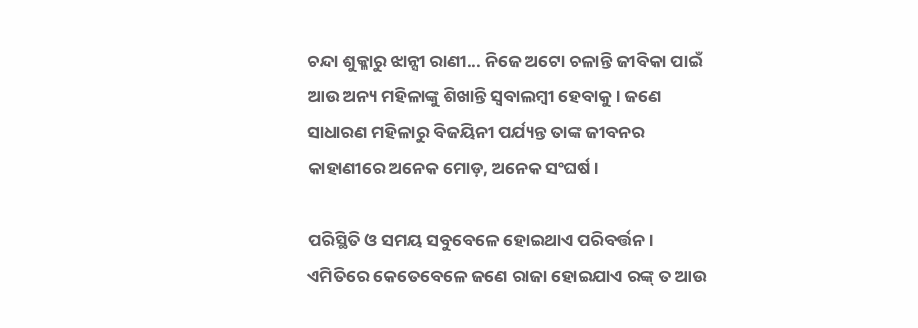ଚନ୍ଦା ଶୁକ୍ଳାରୁ ଝାନ୍ସୀ ରାଣୀ... ନିଜେ ଅଟୋ ଚଳାନ୍ତି ଜୀବିକା ପାଇଁ ଆଉ ଅନ୍ୟ ମହିଳାଙ୍କୁ ଶିଖାନ୍ତି ସ୍ୱବାଲମ୍ବୀ ହେବାକୁ। ଜଣେ ସାଧାରଣ ମହିଳାରୁ ବିଜୟିନୀ ପର୍ଯ୍ୟନ୍ତ ତାଙ୍କ ଜୀବନର କାହାଣୀରେ ଅନେକ ମୋଡ଼, ଅନେକ ସଂଘର୍ଷ ।

ପରିସ୍ଥିତି ଓ ସମୟ ସବୁବେଳେ ହୋଇଥାଏ ପରିବର୍ତ୍ତନ। ଏମିତିରେ କେତେବେଳେ ଜଣେ ରାଜା ହୋଇଯାଏ ରଙ୍କ୍ ତ ଆଉ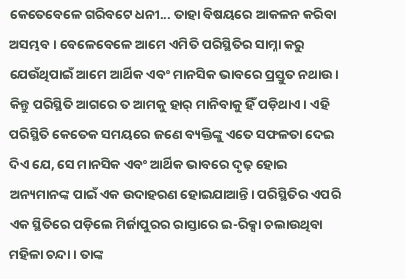କେତେବେଳେ ଗରିବଟେ ଧନୀ... ତାହା ବିଷୟରେ ଆକଳନ କରିବା ଅସମ୍ଭବ। ବେଳେବେଳେ ଆମେ ଏମିତି ପରିସ୍ଥିତିର ସାମ୍ନା କରୁ ଯେଉଁଥିପାଇଁ ଆମେ ଆର୍ଥିକ ଏବଂ ମାନସିକ ଭାବରେ ପ୍ରସ୍ତୁତ ନଥାଉ। କିନ୍ତୁ ପରିସ୍ଥିତି ଆଗରେ ତ ଆମକୁ ହାର୍ ମାନିବାକୁ ହିଁ ପଡ଼ିଥାଏ। ଏହି ପରିସ୍ଥିତି କେତେକ ସମୟରେ ଜଣେ ବ୍ୟକ୍ତିଙ୍କୁ ଏତେ ସଫଳତା ଦେଇ ଦିଏ ଯେ, ସେ ମାନସିକ ଏବଂ ଆର୍ଥିକ ଭାବରେ ଦୃଢ଼ ହୋଇ ଅନ୍ୟମାନଙ୍କ ପାଇଁ ଏକ ଉଦାହରଣ ହୋଇଯାଆନ୍ତି। ପରିସ୍ଥିତିର ଏପରି ଏକ ସ୍ଥିତିରେ ପଡ଼ିଲେ ମିର୍ଜାପୁରର ରାସ୍ତାରେ ଇ-ରିକ୍ସା ଚଲାଉଥିବା ମହିଳା ଚନ୍ଦା । ତାଙ୍କ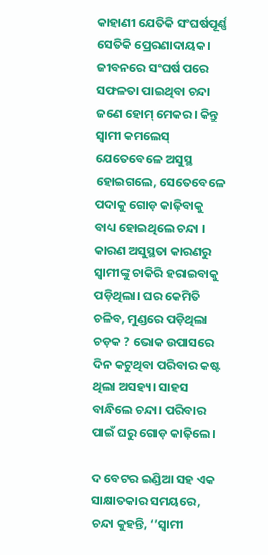କାହାଣୀ ଯେତିକି ସଂଘର୍ଷପୂର୍ଣ୍ଣ ସେତିକି ପ୍ରେରଣାଦାୟକ। ଜୀବନରେ ସଂଘର୍ଷ ପରେ ସଫଳତା ପାଇଥିବା ଚନ୍ଦା ଜଣେ ହୋମ୍ ମେକର। କିନ୍ତୁ ସ୍ୱାମୀ କମଲେସ୍ ଯେତେବେଳେ ଅସୁସ୍ଥ ହୋଇଗଲେ, ସେତେବେଳେ ପଦାକୁ ଗୋଡ଼ କାଢ଼ିବାକୁ ବାଧ୍ୟ ହୋଇଥିଲେ ଚନ୍ଦା । କାରଣ ଅସୁସ୍ଥତା କାରଣରୁ ସ୍ୱାମୀଙ୍କୁ ଚାକିରି ହରାଇବାକୁ ପଡ଼ିଥିଲା। ଘର କେମିତି ଚଳିବ, ମୁଣ୍ଡରେ ପଡ଼ିଥିଲା ଚଡ଼କ ? ଭୋକ ଉପାସରେ ଦିନ କଟୁଥିବା ପରିବାର କଷ୍ଟ ଥିଲା ଅସହ୍ୟ। ସାହସ ବାନ୍ଧିଲେ ଚନ୍ଦା। ପରିବାର ପାଇଁ ଘରୁ ଗୋଡ଼ କାଢ଼ିଲେ।

ଦ ବେଟର ଇଣ୍ଡିଆ ସହ ଏକ ସାକ୍ଷାତକାର ସମୟରେ, ଚନ୍ଦା କୁହନ୍ତି, ‘’ସ୍ୱାମୀ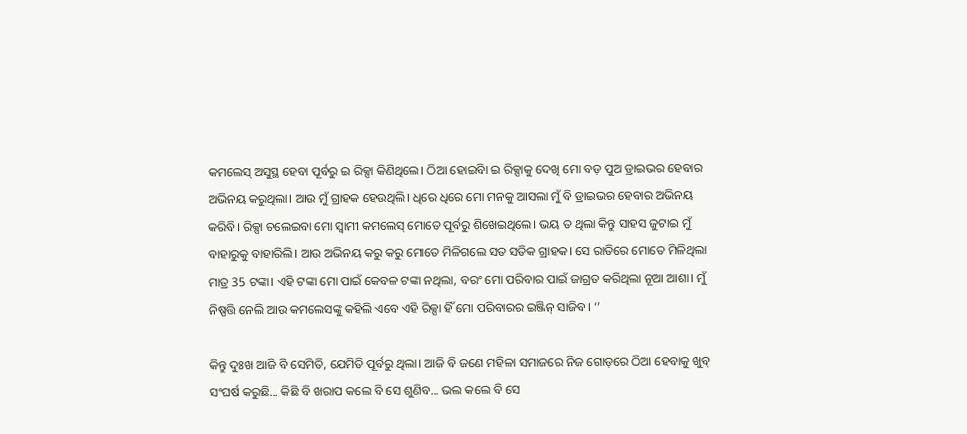କମଲେସ୍ ଅସୁସ୍ଥ ହେବା ପୂର୍ବରୁ ଇ ରିକ୍ସା କିଣିଥିଲେ। ଠିଆ ହୋଇିବା ଇ ରିକ୍ସାକୁ ଦେଖି ମୋ ବଡ଼ ପୁଅ ଡ୍ରାଇଭର ହେବାର ଅଭିନୟ କରୁଥିଲା। ଆଉ ମୁଁ ଗ୍ରାହକ ହେଉଥିଲି। ଧିରେ ଧିରେ ମୋ ମନକୁ ଆସଲା ମୁଁ ବି ଡ୍ରାଇଭର ହେବାର ଅଭିନୟ କରିବି। ରିକ୍ସା ଚଲେଇବା ମୋ ସ୍ୱାମୀ କମଲେସ୍ ମୋତେ ପୂର୍ବରୁ ଶିଖେଇଥିଲେ। ଭୟ ତ ଥିଲା କିନ୍ତୁ ସାହସ ଜୁଟାଇ ମୁଁ ବାହାରୁକୁ ବାହାରିଲି। ଆଉ ଅଭିନୟ କରୁ କରୁ ମୋତେ ମିଳିଗଲେ ସତ ସତିକ ଗ୍ରାହକ। ସେ ରାତିରେ ମୋତେ ମିଳିଥିଲା ମାତ୍ର 35 ଟଙ୍କା। ଏହି ଟଙ୍କା ମୋ ପାଇଁ କେବଳ ଟଙ୍କା ନଥିଲା, ବରଂ ମୋ ପରିବାର ପାଇଁ ଜାଗ୍ରତ କରିଥିଲା ନୂଆ ଆଶା। ମୁଁ ନିଷ୍ପତ୍ତି ନେଲି ଆଉ କମଲେସଙ୍କୁ କହିଲି ଏବେ ଏହି ରିକ୍ସା ହିଁ ମୋ ପରିବାରର ଇଞ୍ଜିନ୍ ସାଜିବ। ‘’

କିନ୍ତୁ ଦୁଃଖ ଆଜି ବି ସେମିତି, ଯେମିତି ପୂର୍ବରୁ ଥିଲା। ଆଜି ବି ଜଣେ ମହିଳା ସମାଜରେ ନିଜ ଗୋଡ଼ରେ ଠିଆ ହେବାକୁ ଖୁବ୍ ସଂଘର୍ଷ କରୁଛି... କିଛି ବି ଖରାପ କଲେ ବି ସେ ଶୁଣିବ... ଭଲ କଲେ ବି ସେ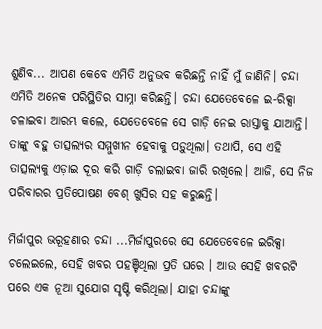ଶୁଣିବ... ଆପଣ କେବେ ଏମିତି ଅନୁଭବ କରିଛନ୍ତି ନାହିଁ ମୁଁ ଜାଣିନି। ଚନ୍ଦା ଏମିତି ଅନେକ ପରିସ୍ଥିତିର ସାମ୍ନା କରିଛନ୍ତି। ଚନ୍ଦା ଯେତେବେଳେ ଇ-ରିକ୍ସା ଚଳାଇବା ଆରମ୍ଭ କଲେ, ଯେତେବେଳେ ସେ ଗାଡ଼ି ନେଇ ରାସ୍ତାକୁ ଯାଆନ୍ତି। ତାଙ୍କୁ ବହୁ ତାତ୍ସଲ୍ୟର ସମ୍ମୁଖୀନ ହେବାକୁ ପଡ଼ୁଥିଲା। ତଥାପି, ସେ ଏହି ତାତ୍ସଲ୍ୟକୁ ଏଡ଼ାଇ ଦୂର କରି ଗାଡ଼ି ଚଲାଇବା ଜାରି ରଖିଲେ। ଆଜି, ସେ ନିଜ ପରିବାରର ପ୍ରତିପୋଷଣ ବେଶ୍ ଖୁସିର ସହ କରୁଛନ୍ତି।

ମିର୍ଜାପୁର ଭରୂହଣାର ଚନ୍ଦା ...ମିର୍ଜାପୁରରେ ସେ ଯେତେବେଳେ ଇରିକ୍ସା ଚଲେଇଲେ, ସେହି ଖବର ପହଞ୍ଚିଥିଲା ପ୍ରତି ଘରେ । ଆଉ ସେହି ଖବରଟି ପରେ ଏକ ନୂଆ ସୁଯୋଗ ସୃଷ୍ଟି କରିଥିଲା। ଯାହା ଚନ୍ଦାଙ୍କୁ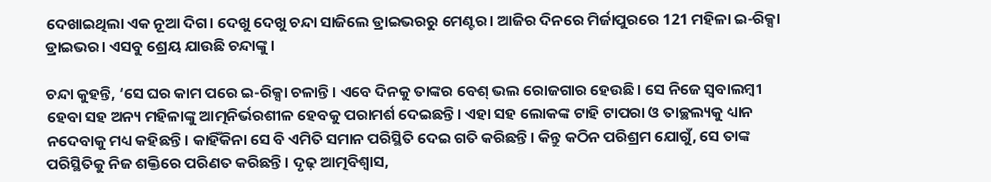ଦେଖାଇଥିଲା ଏକ ନୂଆ ଦିଗ। ଦେଖୁ ଦେଖୁ ଚନ୍ଦା ସାଜିଲେ ଡ୍ରାଇଭରରୁ ମେଣ୍ଟର। ଆଜିର ଦିନରେ ମିର୍ଜାପୁରରେ 121 ମହିଳା ଇ-ରିକ୍ସା ଡ୍ରାଇଭର। ଏସବୁ ଶ୍ରେୟ ଯାଉଛି ଚନ୍ଦାଙ୍କୁ।

ଚନ୍ଦା କୁହନ୍ତି, ‘ସେ ଘର କାମ ପରେ ଇ-ରିକ୍ସା ଚଳାନ୍ତି। ଏବେ ଦିନକୁ ତାଙ୍କର ବେଶ୍ ଭଲ ରୋଜଗାର ହେଉଛି। ସେ ନିଜେ ସ୍ୱବାଲମ୍ବୀ ହେବା ସହ ଅନ୍ୟ ମହିଳାଙ୍କୁ ଆତ୍ମନିର୍ଭରଶୀଳ ହେବକୁ ପରାମର୍ଶ ଦେଇଛନ୍ତି। ଏହା ସହ ଲୋକଙ୍କ ଟାହି ଟାପରା ଓ ତାଚ୍ଛଲ୍ୟକୁ ଧ୍ୟାନ ନଦେବାକୁ ମଧ୍ୟ କହିଛନ୍ତି। କାହିଁକିନା ସେ ବି ଏମିତି ସମାନ ପରିସ୍ଥିତି ଦେଇ ଗତି କରିଛନ୍ତି। କିନ୍ତୁ କଠିନ ପରିଶ୍ରମ ଯୋଗୁଁ, ସେ ତାଙ୍କ ପରିସ୍ଥିତିକୁ ନିଜ ଶକ୍ତିରେ ପରିଣତ କରିଛନ୍ତି। ଦୃଢ଼ ଆତ୍ମବିଶ୍ୱାସ,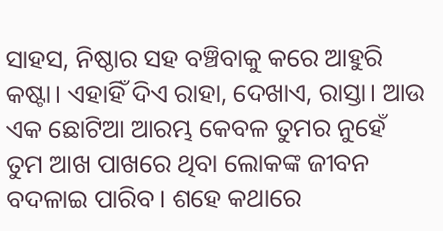ସାହସ, ନିଷ୍ଠାର ସହ ବଞ୍ଚିବାକୁ କରେ ଆହୁରି କଷ୍ଟା। ଏହାହିଁ ଦିଏ ରାହା, ଦେଖାଏ, ରାସ୍ତା। ଆଉ ଏକ ଛୋଟିଆ ଆରମ୍ଭ କେବଳ ତୁମର ନୁହେଁ ତୁମ ଆଖ ପାଖରେ ଥିବା ଲୋକଙ୍କ ଜୀବନ ବଦଳାଇ ପାରିବ। ଶହେ କଥାରେ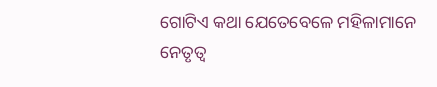ଗୋଟିଏ କଥା ଯେତେବେଳେ ମହିଳାମାନେ ନେତୃତ୍ୱ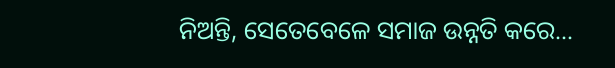ନିଅନ୍ତି, ସେତେବେଳେ ସମାଜ ଉନ୍ନତି କରେ...